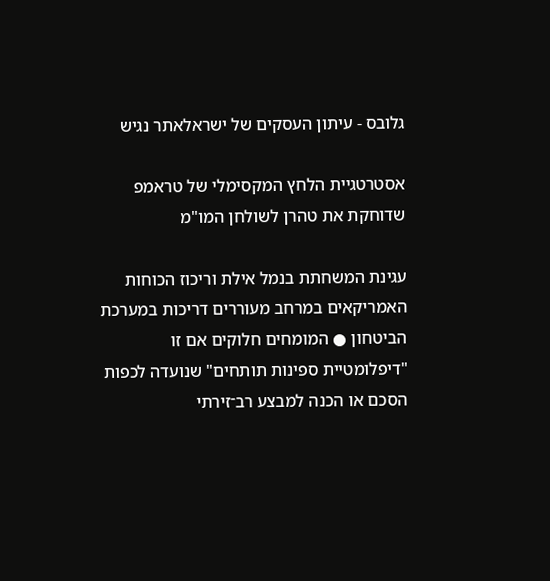גלובס - עיתון העסקים של ישראלאתר נגיש

אסטרטגיית הלחץ המקסימלי של טראמפ שדוחקת את טהרן לשולחן המו"מ

עגינת המשחתת בנמל אילת וריכוז הכוחות האמריקאים במרחב מעוררים דריכות במערכת הביטחון ● המומחים חלוקים אם זו "דיפלומטיית ספינות תותחים" שנועדה לכפות הסכם או הכנה למבצע רב־זירתי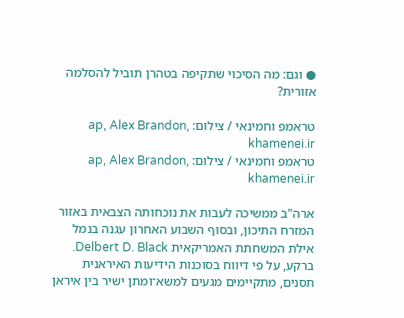● וגם: מה הסיכוי שתקיפה בטהרן תוביל להסלמה אזורית?

טראמפ וחמינאי / צילום: ap, Alex Brandon, khamenei.ir
טראמפ וחמינאי / צילום: ap, Alex Brandon, khamenei.ir

ארה"ב ממשיכה לעבות את נוכחותה הצבאית באזור המזרח התיכון, ובסוף השבוע האחרון עגנה בנמל אילת המשחתת האמריקאית Delbert D. Black. ברקע, על פי דיווח בסוכנות הידיעות האיראנית תסנים, מתקיימים מגעים למשא־ומתן ישיר בין איראן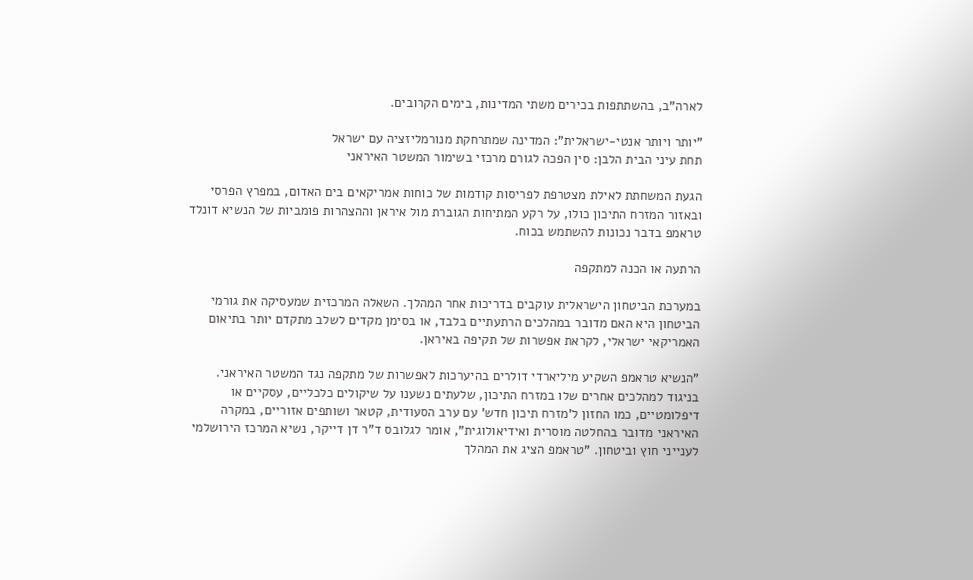לארה"ב, בהשתתפות בכירים משתי המדינות, בימים הקרובים.

"יותר ויותר אנטי-ישראלית": המדינה שמתרחקת מנורמליזציה עם ישראל
תחת עיני הבית הלבן: סין הפכה לגורם מרכזי בשימור המשטר האיראני

הגעת המשחתת לאילת מצטרפת לפריסות קודמות של כוחות אמריקאים בים האדום, במפרץ הפרסי ובאזור המזרח התיכון כולו, על רקע המתיחות הגוברת מול איראן וההצהרות פומביות של הנשיא דונלד טראמפ בדבר נכונות להשתמש בכוח.

הרתעה או הכנה למתקפה

במערכת הביטחון הישראלית עוקבים בדריכות אחר המהלך. השאלה המרכזית שמעסיקה את גורמי הביטחון היא האם מדובר במהלכים הרתעתיים בלבד, או בסימן מקדים לשלב מתקדם יותר בתיאום האמריקאי ישראלי, לקראת אפשרות של תקיפה באיראן.

"הנשיא טראמפ השקיע מיליארדי דולרים בהיערכות לאפשרות של מתקפה נגד המשטר האיראני. בניגוד למהלכים אחרים שלו במזרח התיכון, שלעתים נשענו על שיקולים כלכליים, עסקיים או דיפלומטיים, כמו החזון ל'מזרח תיכון חדש' עם ערב הסעודית, קטאר ושותפים אזוריים, במקרה האיראני מדובר בהחלטה מוסרית ואידיאולוגית", אומר לגלובס ד"ר דן דייקר, נשיא המרכז הירושלמי לענייני חוץ וביטחון. "טראמפ הציג את המהלך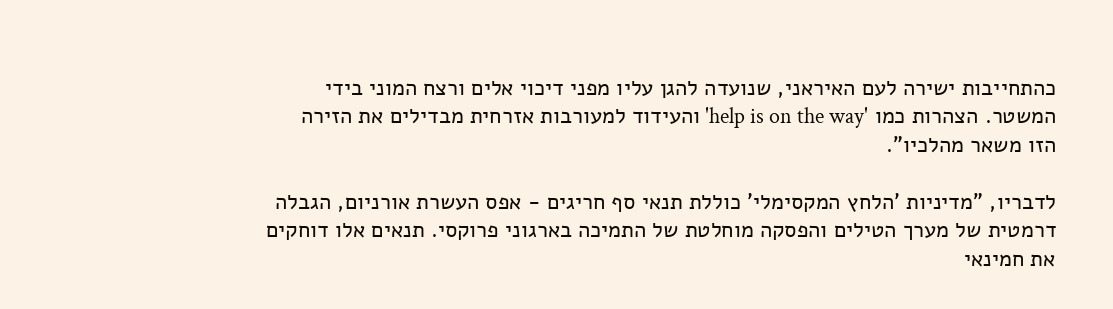כהתחייבות ישירה לעם האיראני, שנועדה להגן עליו מפני דיכוי אלים ורצח המוני בידי המשטר. הצהרות כמו 'help is on the way' והעידוד למעורבות אזרחית מבדילים את הזירה הזו משאר מהלכיו".

לדבריו, "מדיניות 'הלחץ המקסימלי' כוללת תנאי סף חריגים - אפס העשרת אורניום, הגבלה דרמטית של מערך הטילים והפסקה מוחלטת של התמיכה בארגוני פרוקסי. תנאים אלו דוחקים את חמינאי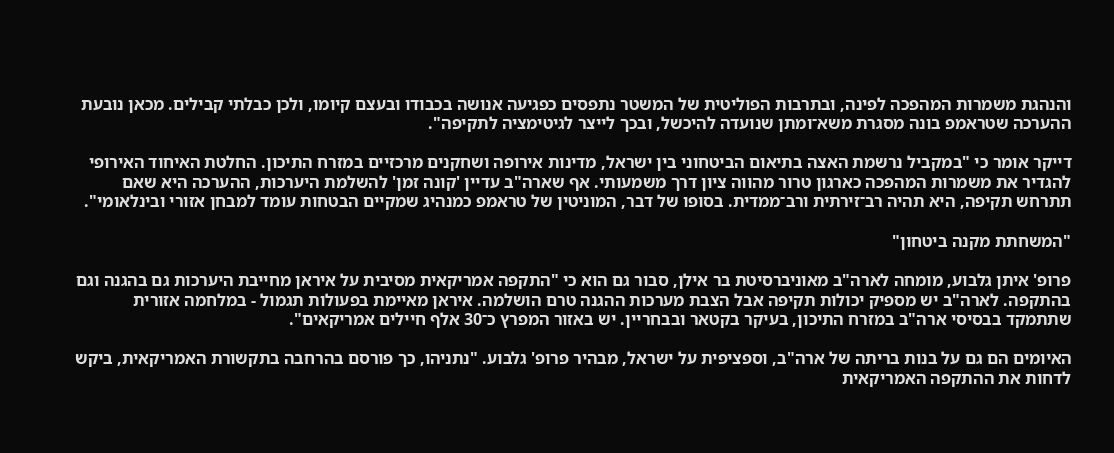והנהגת משמרות המהפכה לפינה, ובתרבות הפוליטית של המשטר נתפסים כפגיעה אנושה בכבודו ובעצם קיומו, ולכן כבלתי קבילים. מכאן נובעת ההערכה שטראמפ בונה מסגרת משא־ומתן שנועדה להיכשל, ובכך לייצר לגיטימציה לתקיפה".

דייקר אומר כי "במקביל נרשמת האצה בתיאום הביטחוני בין ישראל, מדינות אירופה ושחקנים מרכזיים במזרח התיכון. החלטת האיחוד האירופי להגדיר את משמרות המהפכה כארגון טרור מהווה ציון דרך משמעותי. אף שארה"ב עדיין 'קונה זמן' להשלמת היערכות, ההערכה היא שאם תתרחש תקיפה, היא תהיה רב־זירתית ורב־ממדית. בסופו של דבר, המוניטין של טראמפ כמנהיג שמקיים הבטחות עומד למבחן אזורי ובינלאומי".

"המשחתת מקנה ביטחון"

פרופ' איתן גלבוע, מומחה לארה"ב מאוניברסיטת בר אילן, סבור גם הוא כי "התקפה אמריקאית מסיבית על איראן מחייבת היערכות גם בהגנה וגם בהתקפה. לארה"ב יש מספיק יכולות תקיפה אבל הצבת מערכות ההגנה טרם הושלמה. איראן מאיימת בפעולות תגמול - במלחמה אזורית שתתמקד בבסיסי ארה"ב במזרח התיכון, בעיקר בקטאר ובבחריין. יש באזור המפרץ כ־30 אלף חיילים אמריקאים".

האיומים הם גם על בנות בריתה של ארה"ב, וספציפית על ישראל, מבהיר פרופ' גלבוע. "נתניהו, כך פורסם בהרחבה בתקשורת האמריקאית, ביקש לדחות את ההתקפה האמריקאית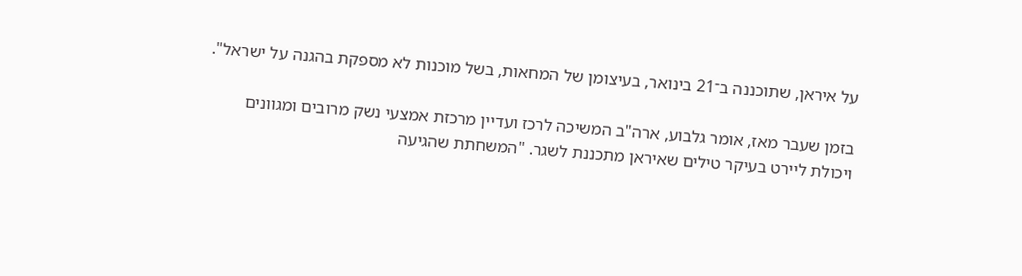על איראן, שתוכננה ב־21 בינואר, בעיצומן של המחאות, בשל מוכנות לא מספקת בהגנה על ישראל".

בזמן שעבר מאז, אומר גלבוע, ארה"ב המשיכה לרכז ועדיין מרכזת אמצעי נשק מרובים ומגוונים ויכולת ליירט בעיקר טילים שאיראן מתכננת לשגר. "המשחתת שהגיעה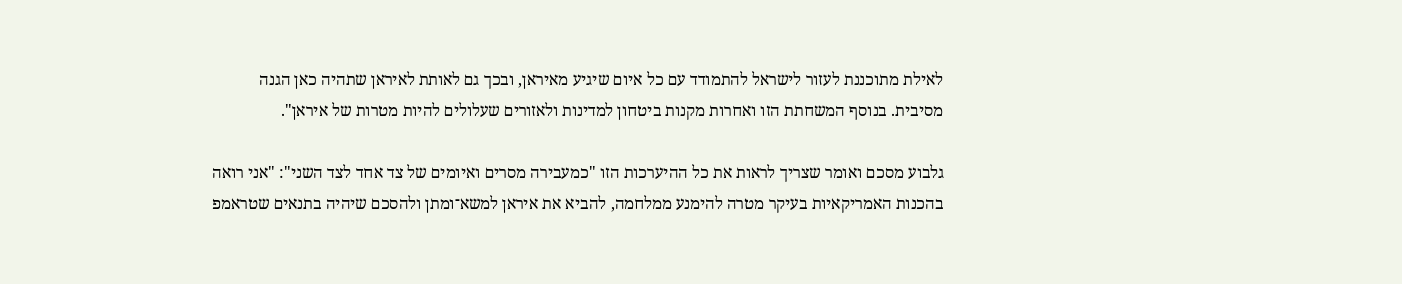לאילת מתוכננת לעזור לישראל להתמודד עם כל איום שיגיע מאיראן, ובכך גם לאותת לאיראן שתהיה כאן הגנה מסיבית. בנוסף המשחתת הזו ואחרות מקנות ביטחון למדינות ולאזורים שעלולים להיות מטרות של איראן".

גלבוע מסכם ואומר שצריך לראות את כל ההיערכות הזו "כמעבירה מסרים ואיומים של צד אחד לצד השני": "אני רואה בהכנות האמריקאיות בעיקר מטרה להימנע ממלחמה, להביא את איראן למשא־ומתן ולהסכם שיהיה בתנאים שטראמפ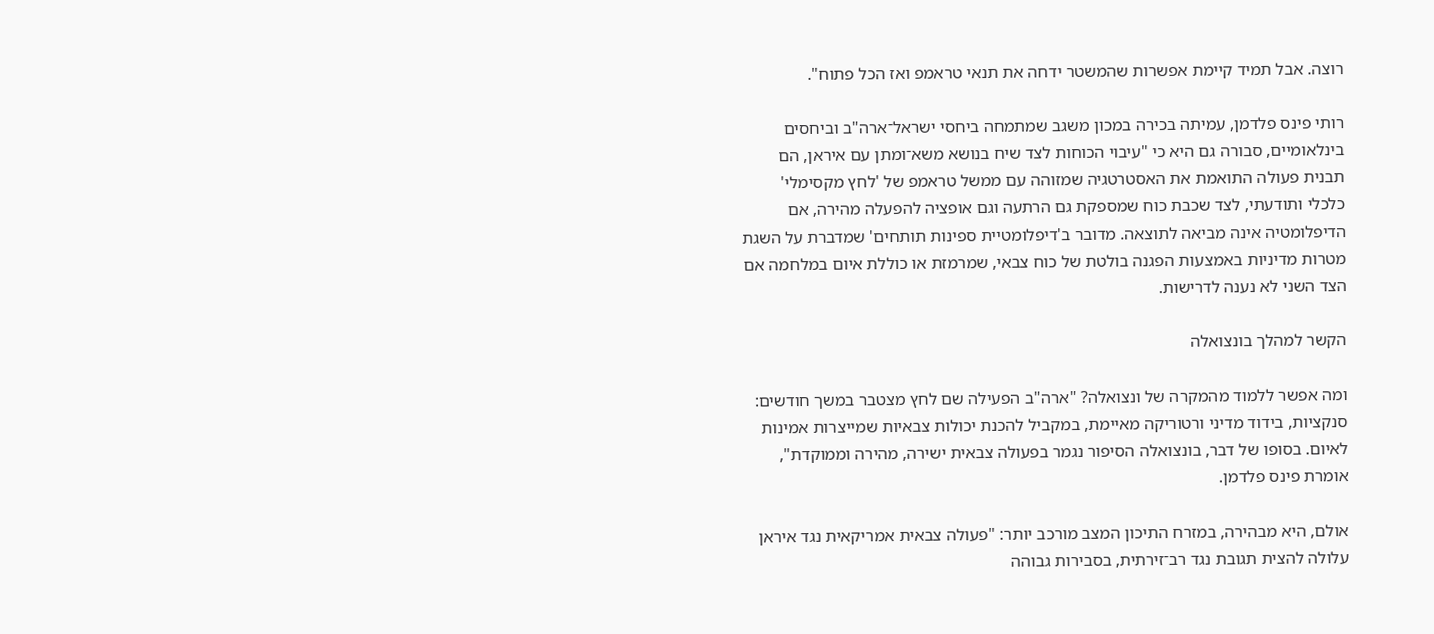רוצה. אבל תמיד קיימת אפשרות שהמשטר ידחה את תנאי טראמפ ואז הכל פתוח".

רותי פינס פלדמן, עמיתה בכירה במכון משגב שמתמחה ביחסי ישראל־ארה"ב וביחסים בינלאומיים, סבורה גם היא כי "עיבוי הכוחות לצד שיח בנושא משא־ומתן עם איראן, הם תבנית פעולה התואמת את האסטרטגיה שמזוהה עם ממשל טראמפ של 'לחץ מקסימלי' כלכלי ותודעתי, לצד שכבת כוח שמספקת גם הרתעה וגם אופציה להפעלה מהירה, אם הדיפלומטיה אינה מביאה לתוצאה. מדובר ב'דיפלומטיית ספינות תותחים' שמדברת על השגת מטרות מדיניות באמצעות הפגנה בולטת של כוח צבאי, שמרמזת או כוללת איום במלחמה אם הצד השני לא נענה לדרישות.

הקשר למהלך בונצואלה

ומה אפשר ללמוד מהמקרה של ונצואלה? "ארה"ב הפעילה שם לחץ מצטבר במשך חודשים: סנקציות, בידוד מדיני ורטוריקה מאיימת, במקביל להכנת יכולות צבאיות שמייצרות אמינות לאיום. בסופו של דבר, בונצואלה הסיפור נגמר בפעולה צבאית ישירה, מהירה וממוקדת", אומרת פינס פלדמן.

אולם, היא מבהירה, במזרח התיכון המצב מורכב יותר: "פעולה צבאית אמריקאית נגד איראן עלולה להצית תגובת נגד רב־זירתית, בסבירות גבוהה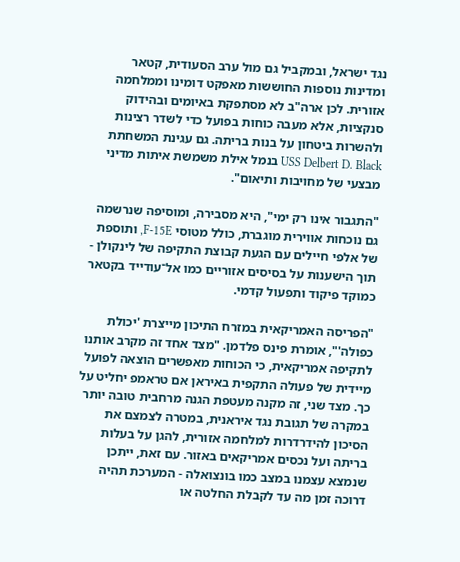נגד ישראל, ובמקביל גם מול ערב הסעודית, קטאר ומדינות נוספות החוששות מאפקט דומינו וממלחמה אזורית. לכן ארה"ב לא מסתפקת באיומים ובהידוק סנקציות, אלא מעבה כוחות בפועל כדי לשדר רצינות ולהשרות ביטחון על בנות בריתה. גם עגינת המשחתת USS Delbert D. Black בנמל אילת משמשת איתות מדיני מבצעי של מחויבות ותיאום".

"התגבור אינו רק ימי", היא מסבירה, ומוסיפה שנרשמה גם נוכחות אווירית מוגברת, כולל מטוסי F-15E, ותוספת של אלפי חיילים עם הגעת קבוצת התקיפה של לינקולן - תוך הישענות על בסיסים אזוריים כמו אל־עודייד בקטאר כמוקד פיקוד ותפעול קדמי.

"הפריסה האמריקאית במזרח התיכון מייצרת 'יכולת כפולה'", אומרת פינס פלדמן. "מצד אחד זה מקרב אותנו לתקיפה אמריקאית, כי הכוחות מאפשרים הוצאה לפועל מיידית של פעולה התקפית באיראן אם טראמפ יחליט על כך. מצד שני, זה מקנה מעטפת הגנה מרחבית טובה יותר במקרה של תגובת נגד איראנית, במטרה לצמצם את הסיכון להידרדרות למלחמה אזורית, להגן על בעלות בריתה ועל נכסים אמריקאים באזור. עם זאת, ייתכן שנמצא עצמנו במצב כמו בונצואלה - המערכת תהיה דרוכה זמן מה עד לקבלת החלטה או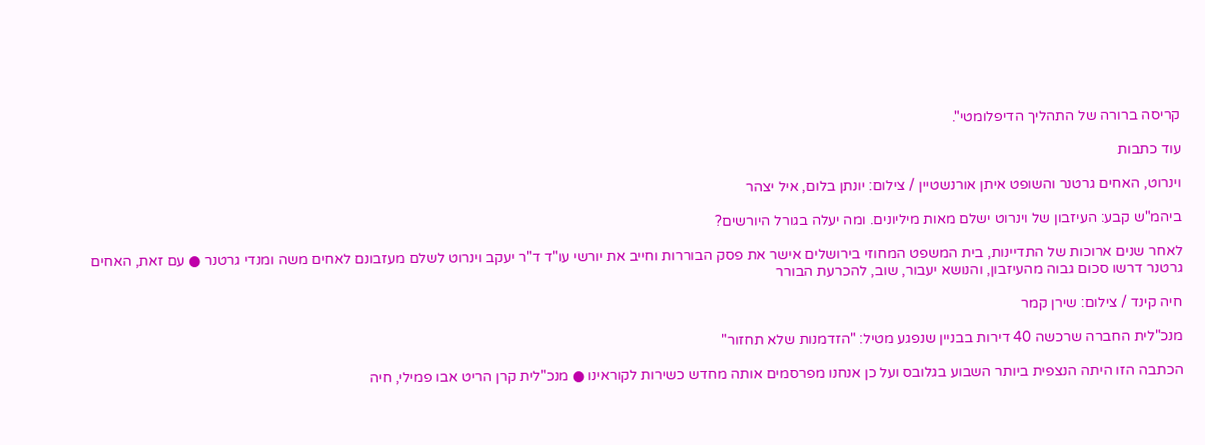קריסה ברורה של התהליך הדיפלומטי".

עוד כתבות

וינרוט, האחים גרטנר והשופט איתן אורנשטיין / צילום: יונתן בלום, איל יצהר

ביהמ"ש קבע: העיזבון של וינרוט ישלם מאות מיליונים. ומה יעלה בגורל היורשים?

לאחר שנים ארוכות של התדיינות, בית המשפט המחוזי בירושלים אישר את פסק הבוררות וחייב את יורשי עו"ד ד"ר יעקב וינרוט לשלם מעזבונם לאחים משה ומנדי גרטנר ● עם זאת, האחים גרטנר דרשו סכום גבוה מהעיזבון, והנושא יעבור, שוב, להכרעת הבורר

חיה קינד / צילום: שירן קמר

מנכ"לית החברה שרכשה 40 דירות בבניין שנפגע מטיל: "הזדמנות שלא תחזור"

הכתבה הזו היתה הנצפית ביותר השבוע בגלובס ועל כן אנחנו מפרסמים אותה מחדש כשירות לקוראינו ● מנכ"לית קרן הריט אבו פמילי, חיה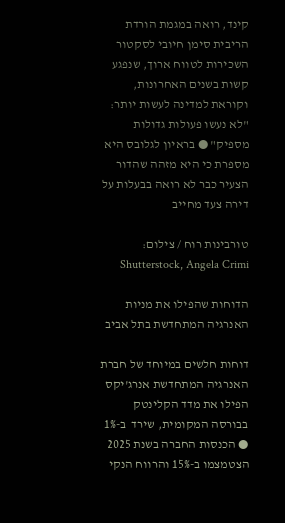קינד, רואה במגמת הורדת הריבית סימן חיובי לסקטור השכירות לטווח ארוך, שנפגע קשות בשנים האחרונות, וקוראת למדינה לעשות יותר: "לא נעשו פעולות גדולות מספיק" ● בראיון לגלובס היא מספרת כי היא מזהה שהדור הצעיר כבר לא רואה בבעלות על דירה צעד מחייב

טורבינות רוח / צילום: Shutterstock, Angela Crimi

הדוחות שהפילו את מניות האנרגיה המתחדשת בתל אביב

דוחות חלשים במיוחד של חברת האנרגיה המתחדשת אנרג'יקס הפילו את מדד הקלינטק בבורסה המקומית, שירד  ב-1% ● הכנסות החברה בשנת 2025 הצטמצמו ב-15% והרווח הנקי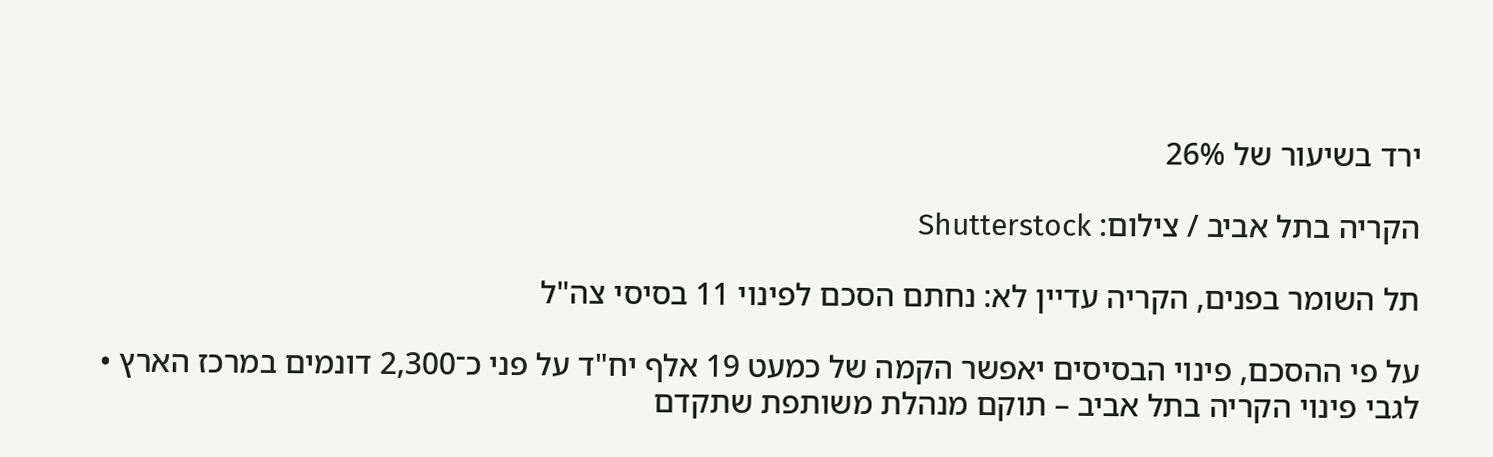ירד בשיעור של 26%

הקריה בתל אביב / צילום: Shutterstock

תל השומר בפנים, הקריה עדיין לא: נחתם הסכם לפינוי 11 בסיסי צה"ל

על פי ההסכם, פינוי הבסיסים יאפשר הקמה של כמעט 19 אלף יח"ד על פני כ־2,300 דונמים במרכז הארץ • לגבי פינוי הקריה בתל אביב – תוקם מנהלת משותפת שתקדם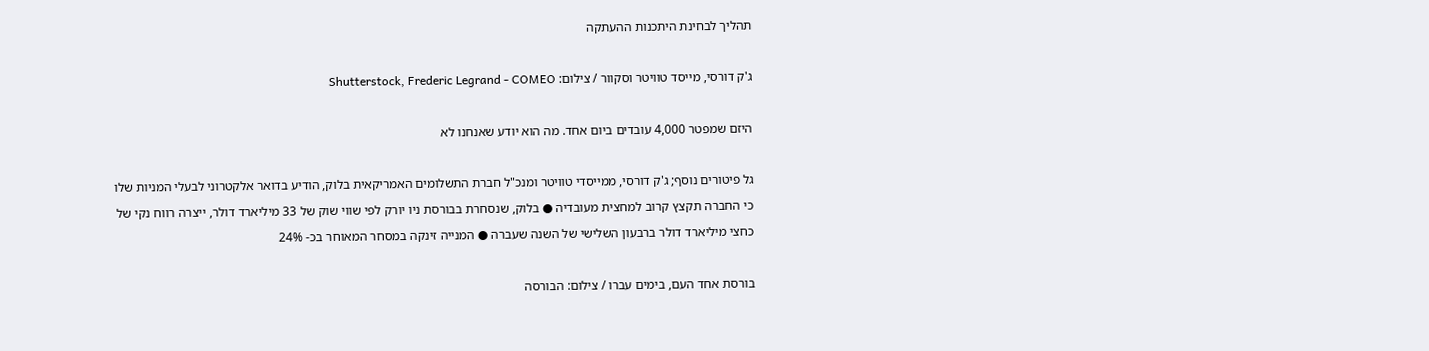תהליך לבחינת היתכנות ההעתקה

ג'ק דורסי, מייסד טוויטר וסקוור / צילום: Shutterstock, Frederic Legrand - COMEO

היזם שמפטר 4,000 עובדים ביום אחד. מה הוא יודע שאנחנו לא

גל פיטורים נוסף; ג'ק דורסי, ממייסדי טוויטר ומנכ"ל חברת התשלומים האמריקאית בלוק, הודיע בדואר אלקטרוני לבעלי המניות שלו כי החברה תקצץ קרוב למחצית מעובדיה ● בלוק, שנסחרת בבורסת ניו יורק לפי שווי שוק של 33 מיליארד דולר, ייצרה רווח נקי של כחצי מיליארד דולר ברבעון השלישי של השנה שעברה ● המנייה זינקה במסחר המאוחר בכ- 24%

בורסת אחד העם, בימים עברו / צילום: הבורסה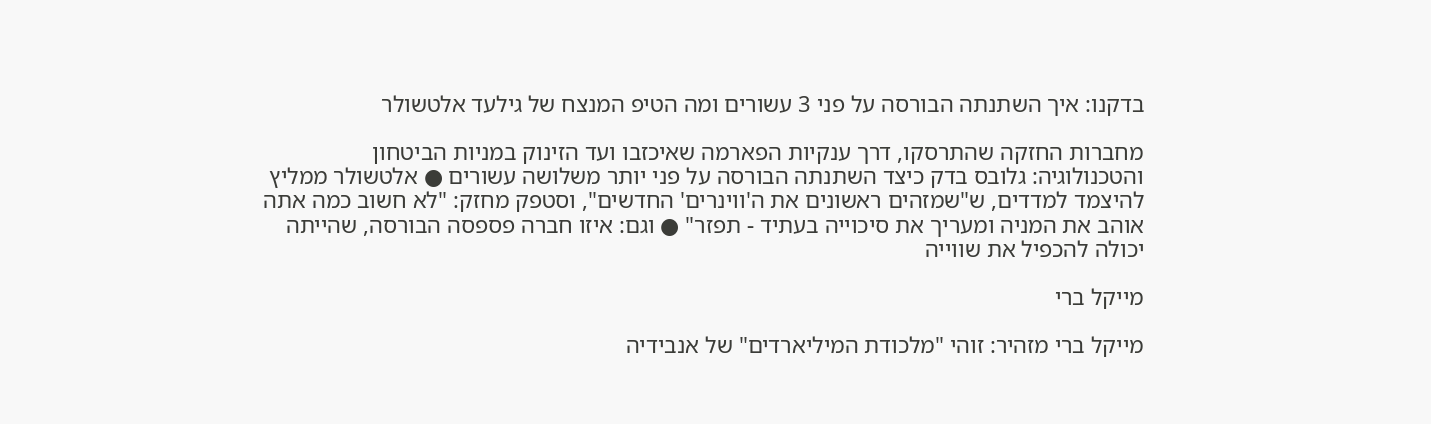בדקנו: איך השתנתה הבורסה על פני 3 עשורים ומה הטיפ המנצח של גילעד אלטשולר

מחברות החזקה שהתרסקו, דרך ענקיות הפארמה שאיכזבו ועד הזינוק במניות הביטחון והטכנולוגיה: גלובס בדק כיצד השתנתה הבורסה על פני יותר משלושה עשורים ● אלטשולר ממליץ להיצמד למדדים, ש"שמזהים ראשונים את ה'ווינרים' החדשים", וסטפק מחזק: "לא חשוב כמה אתה אוהב את המניה ומעריך את סיכוייה בעתיד - תפזר" ● וגם: איזו חברה פספסה הבורסה, שהייתה יכולה להכפיל את שווייה

מייקל ברי

מייקל ברי מזהיר: זוהי "מלכודת המיליארדים" של אנבידיה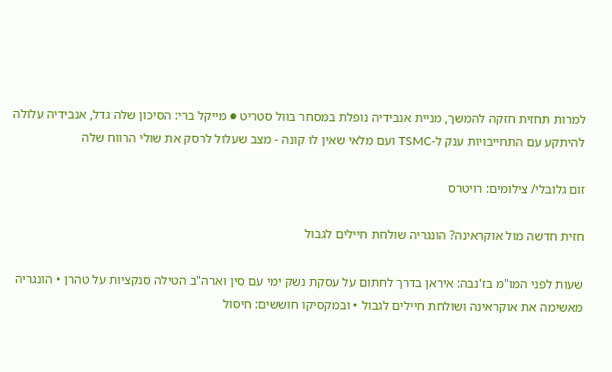למרות תחזית חזקה להמשך, מניית אנבידיה נופלת במסחר בוול סטריט ● מייקל ברי: הסיכון שלה גדל, אנבידיה עלולה להיתקע עם התחייבויות ענק ל-TSMC ועם מלאי שאין לו קונה - מצב שעלול לרסק את שולי הרווח שלה

זום גלובלי/ צילומים: רויטרס

חזית חדשה מול אוקראינה? הונגריה שולחת חיילים לגבול

שעות לפני המו"מ בז'נבה: איראן בדרך לחתום על עסקת נשק ימי עם סין וארה"ב הטילה סנקציות על טהרן • הונגריה מאשימה את אוקראינה ושולחת חיילים לגבול • ובמקסיקו חוששים: חיסול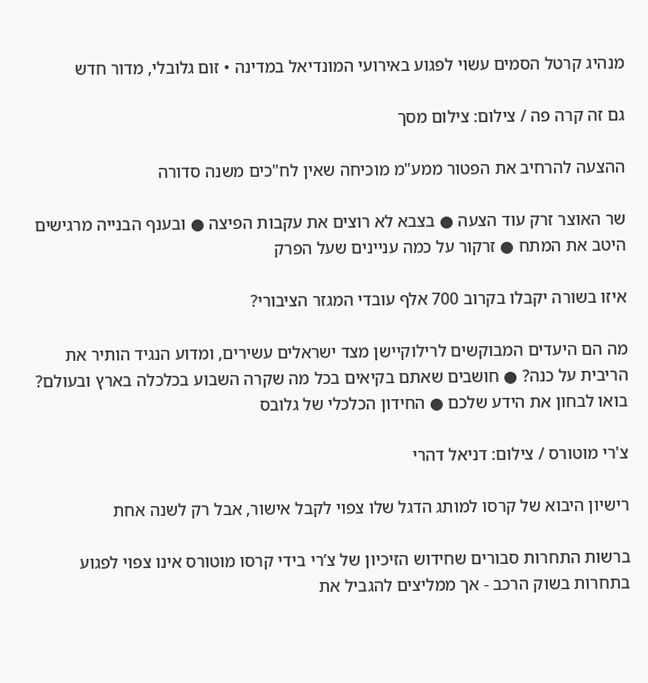מנהיג קרטל הסמים עשוי לפגוע באירועי המונדיאל במדינה • זום גלובלי, מדור חדש

גם זה קרה פה / צילום: צילום מסך

ההצעה להרחיב את הפטור ממע"מ מוכיחה שאין לח"כים משנה סדורה

שר האוצר זרק עוד הצעה ● בצבא לא רוצים את עקבות הפיצה ● ובענף הבנייה מרגישים היטב את המתח ● זרקור על כמה עניינים שעל הפרק

איזו בשורה יקבלו בקרוב 700 אלף עובדי המגזר הציבורי?

מה הם היעדים המבוקשים לרילוקיישן מצד ישראלים עשירים, ומדוע הנגיד הותיר את הריבית על כנה? ● חושבים שאתם בקיאים בכל מה שקרה השבוע בכלכלה בארץ ובעולם? בואו לבחון את הידע שלכם ● החידון הכלכלי של גלובס

צ'רי מוטורס / צילום: דניאל דהרי

רישיון היבוא של קרסו למותג הדגל שלו צפוי לקבל אישור, אבל רק לשנה אחת

ברשות התחרות סבורים שחידוש הזיכיון של צ’רי בידי קרסו מוטורס אינו צפוי לפגוע בתחרות בשוק הרכב - אך ממליצים להגביל את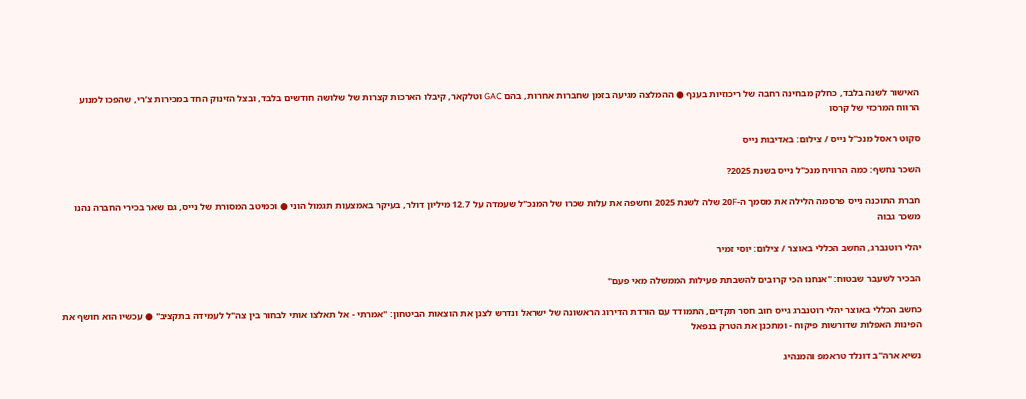האישור לשנה בלבד, כחלק מבחינה רחבה של ריכוזיות בענף ● ההמלצה מגיעה בזמן שחברות אחרות, בהם GAC וטלקאר, קיבלו הארכות קצרות של שלושה חודשים בלבד, ובצל הזינוק החד במכירות צ’רי, שהפכו למנוע הרווח המרכזי של קרסו

סקוט ראסל מנכ''ל נייס / צילום: באדיבות נייס

השכר נחשף: כמה הרוויח מנכ"ל נייס בשנת 2025?

חברת התוכנה נייס פרסמה הלילה את מסמך ה-20F שלה לשנת 2025 וחשפה את עלות שכרו של המנכ"ל שעמדה על 12.7 מיליון דולר, בעיקר באמצעות תגמול הוני ● וכמיטב המסורת של נייס, גם שאר בכירי החברה נהנו משכר גבוה

יהלי רוטנברג, החשב הכללי באוצר / צילום: יוסי זמיר

הבכיר לשעבר שבטוח: "אנחנו הכי קרובים להשבתת פעילות הממשלה מאי פעם"

כחשב הכללי באוצר יהלי רוטנברג גייס חוב חסר תקדים, התמודד עם הורדת הדירוג הראשונה של ישראל ונדרש לצנן את הוצאות הביטחון: "אמרתי - אל תאלצו אותי לבחור בין צה"ל לעמידה בתקציב" ● עכשיו הוא חושף את הפינות האפלות שדורשות פיקוח - ומתכנן את הטרק בנפאל

נשיא ארה''ב דונלד טראמפ והמנהיג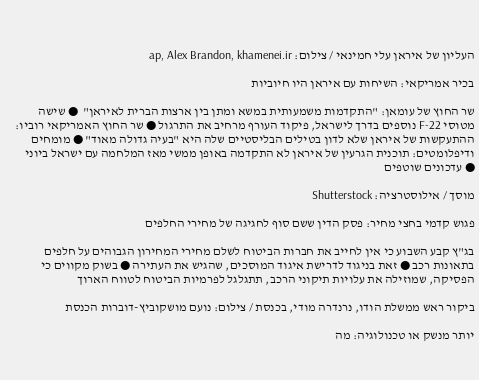העליון של איראן עלי חמינאי / צילום: ap, Alex Brandon, khamenei.ir

בכיר אמריקאי: השיחות עם איראן היו חיוביות

שר החוץ של עומאן: "התקדמות משמעותית במשא ומתן בין ארצות הברית לאיראן"  ● שישה מטוסי F-22 נוספים בדרך לישראל, פיקוד העורף מרחיב את התרגול ● שר החוץ האמריקאי רוביו: ההתעקשות של איראן שלא לדון בטילים הבליסטיים שלה היא "בעיה גדולה מאוד" ● מומחים ודיפלומטים: תוכנית הגרעין של איראן לא התקדמה באופן ממשי מאז המלחמה עם ישראל ביוני ● עדכונים שוטפים

מוסך / אילוסטרציה: Shutterstock

פגוש קדמי בחצי מחיר: פסק הדין ששם סוף לחגיגה של מחירי החלפים

בג"ץ קבע השבוע כי אין לחייב את חברות הביטוח לשלם מחירי המחירון הגבוהים על חלפים בתאונות רכב ● זאת בניגוד לדרישת איגוד המוסכים, שהגיש את העתירה ● בשוק מקווים כי הפסיקה, שמוזילה את עלויות תיקוני הרכב, תתגלגל לפרמיות הביטוח לטווח הארוך

ביקור ראש ממשלת הודו, נרנדרה מודי, בכנסת / צילום: נועם מושקוביץ-דוברות הכנסת

יותר מנשק או טכנולוגיה: מה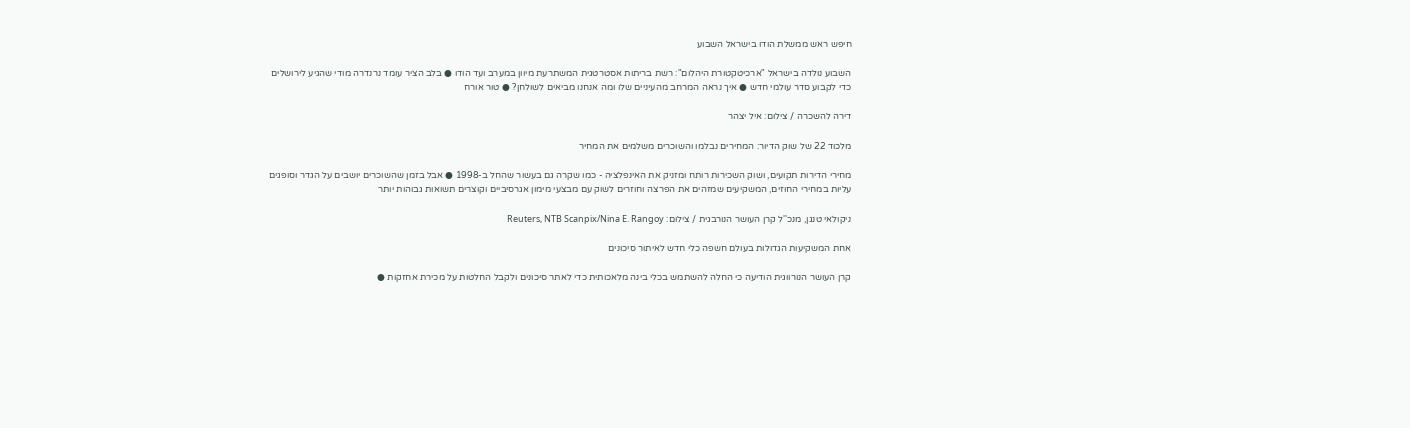חיפש ראש ממשלת הודו בישראל השבוע

השבוע נולדה בישראל "ארכיטקטורת היהלום": רשת בריתות אסטרטגית המשתרעת מיוון במערב ועד הודו ● בלב הציר עומד נרנדרה מודי שהגיע לירושלים כדי לקבוע סדר עולמי חדש ● איך נראה המרחב מהעיניים שלו ומה אנחנו מביאים לשולחן? ● טור אורח

דירה להשכרה / צילום: איל יצהר

מלכוד 22 של שוק הדיור: המחירים נבלמו והשוכרים משלמים את המחיר

מחירי הדירות תקועים, ושוק השכירות רותח ומזניק את האינפלציה - כמו שקרה גם בעשור שהחל ב-1998 ● אבל בזמן שהשוכרים יושבים על הגדר וסופגים עליות במחירי החוזים, המשקיעים שמזהים את הפרצה וחוזרים לשוק עם מבצעי מימון אגרסיביים וקוצרים תשואות גבוהות יותר

ניקולאי טנגן, מנכ''ל קרן העושר הנורבגית / צילום: Reuters, NTB Scanpix/Nina E. Rangoy

אחת המשקיעות הגדולות בעולם חשפה כלי חדש לאיתור סיכונים

קרן העושר הנורווגית הודיעה כי החלה להשתמש בכלי בינה מלאכותית כדי לאתר סיכונים ולקבל החלטות על מכירת אחזקות ●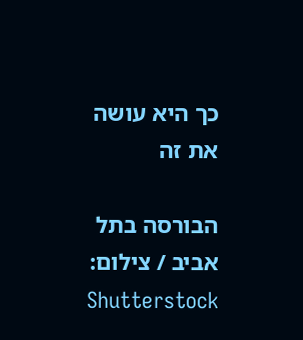כך היא עושה את זה

הבורסה בתל אביב / צילום: Shutterstock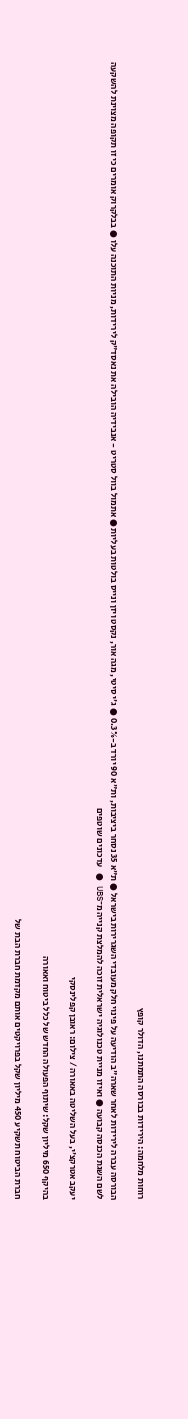רוחות מלחמה: הירידות בבורסה התמתנו, הדולר קופץ

הבורסה עברה לירידות לאחר שארה"ב הודיעה על פינוי חלק מעובדי השגרירות בישראל ● ת"א 35 נסחר ביציבות, ות"א 90 יורד ב-0.3% ● ג'י סיטי, מגה אור, נקסט ויזן ונייס בולטות בעליות ● אתמול בוול סטריט - אנבידיה הובילה את נאסד"ק לירידות, מניות התוכנה עלו ● בבלקרוק אומרים כי זו תקופה מצוינת להשקעה לשם השגת הכנסה קבועה ● ואיזו מניית טכנולוגיה ישראלית זוכה להמלצת קנייה מ־UBS ● עדכונים שוטפים

יעקב אטרקצ'י, בעל השליטה באאורה / צילום: ראובן קפלינסקי

בהיקף 650 מיליון שקל: שיתוף הפעולה החדש של כלל ביטוח ואאורה

חברת הביטוח תשקיע 450 מיליון שקל בפרויקטים אותם מקדמת חברת הבת של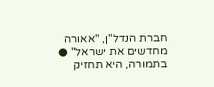חברת הנדל"ן, "אאורה מחדשים את ישראל" ● בתמורה, היא תחזיק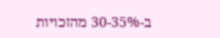ב-30-35% מהזכויות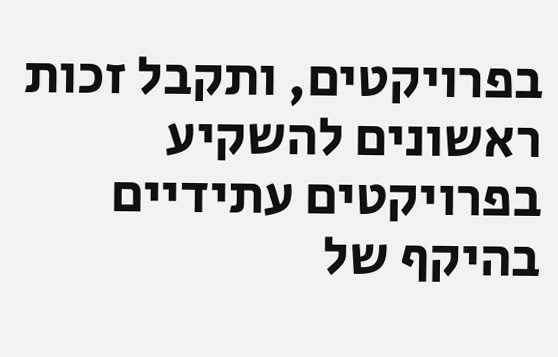בפרויקטים, ותקבל זכות ראשונים להשקיע בפרויקטים עתידיים בהיקף של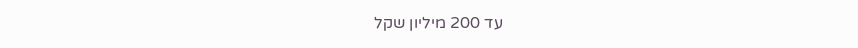עד 200 מיליון שקל